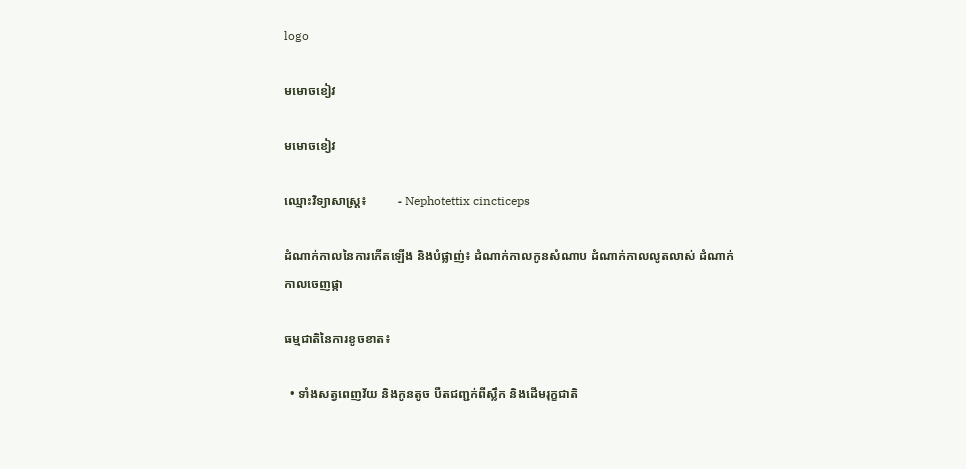logo

មមោចខៀវ

មមោចខៀវ

ឈ្មោះវិទ្យាសាស្រ្ត៖          - Nephotettix cincticeps

ដំណាក់កាលនៃការកើតឡើង និងបំផ្លាញ់៖ ដំណាក់កាលកូនសំណាប ដំណាក់កាលលូតលាស់ ដំណាក់កាលចេញផ្កា

ធម្មជាតិនៃការខូចខាត៖

  • ទាំងសត្វពេញវ័យ និងកូនតូច បឺតជញ្ជក់ពីស្លឹក និងដើមរុក្ខជាតិ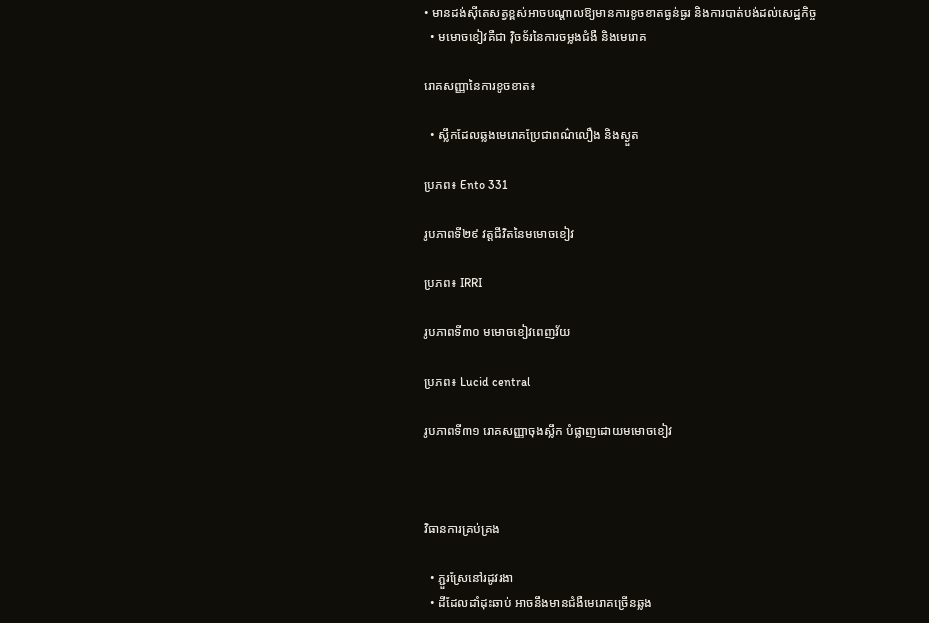• មានដង់ស៊ីតេសត្វខ្ពស់អាចបណ្តាលឱ្យមានការខូចខាតធ្ងន់ធ្ងរ និងការបាត់បង់ដល់សេដ្ឋកិច្ច
  • មមោចខៀវគឺជា វ៉ិចទ័រនៃការចម្លងជំងឺ និងមេរោគ

រោគសញ្ញានៃការខូចខាត៖

  • ស្លឹកដែលឆ្លងមេរោគប្រែជាពណ៌លឿង និងស្ងួត

ប្រភព៖ Ento 331

រូបភាពទី២៩ វត្តជីវិតនៃមមោចខៀវ

ប្រភព៖ IRRI

រូបភាពទី៣០ មមោចខៀវពេញវ័យ

ប្រភព៖ Lucid central

រូបភាពទី៣១ រោគសញ្ញាចុងស្លឹក បំផ្លាញដោយមមោចខៀវ



វិធានការគ្រប់គ្រង

  • ភ្ជួរស្រែនៅរដូវរងា
  • ដីដែលដាំដុះឆាប់ អាចនឹងមានជំងឺមេរោគច្រើនឆ្លង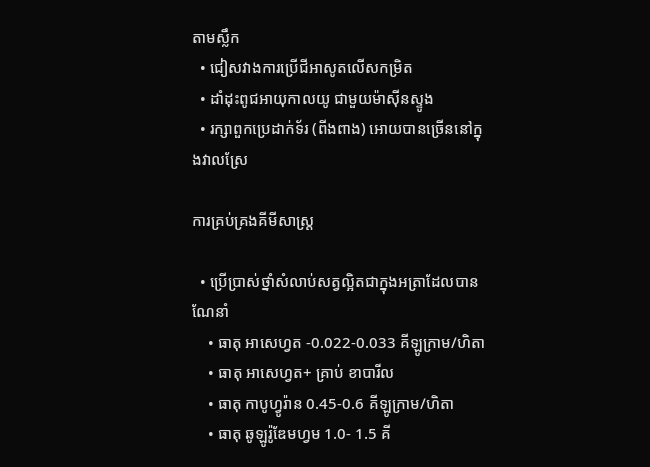តាមស្លឹក
  • ជៀសវាងការប្រើជីអាសូតលើសកម្រិត
  • ដាំដុះពូជអាយុកាលយូ ជាមួយម៉ាស៊ីនស្ទូង
  • រក្សាពួកប្រេដាក់ទ័រ (ពីងពាង) អោយបានច្រើននៅក្នុងវាលស្រែ

ការគ្រប់គ្រងគីមីសាស្រ្ត

  • ប្រើប្រាស់ថ្នាំសំលាប់សត្វល្អិតជាក្នុងអត្រាដែលបានណែនាំ
    • ធាតុ អាសេហ្វត -0.022-0.033 គីឡូក្រាម/ហិតា
    • ធាតុ អាសេហ្វត+ គ្រាប់ ខាបារីល
    • ធាតុ កាបូហ្វូរ៉ាន 0.45-0.6 គីឡូក្រាម/ហិតា
    • ធាតុ ឆូឡូរ៉ូឌែមហ្វម 1.0- 1.5 គី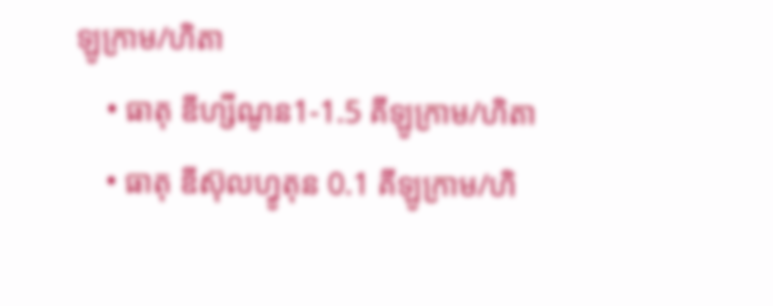ឡូក្រាម/ហិតា
    • ធាតុ ឌីហ្សីណូន1-1.5 គីឡូក្រាម/ហិតា
    • ធាតុ ឌីស៊ុលហ្វូតុន 0.1 គីឡូក្រាម/ហិ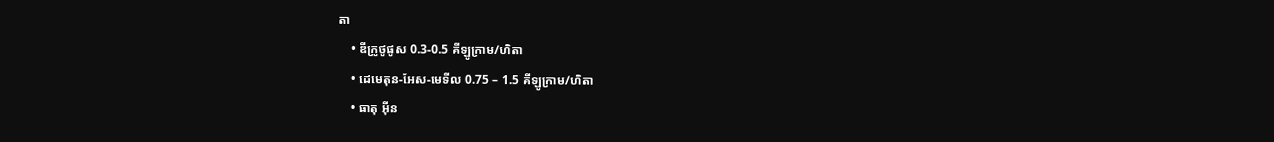តា
    • ឌីក្រូថូផូស 0.3-0.5 គីឡូក្រាម/ហិតា
    • ដេមេតុន-អែស-មេទីល 0.75 – 1.5 គីឡូក្រាម/ហិតា
    • ធាតុ អ៊ីន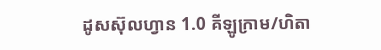ដូសស៊ុលហ្វាន 1.0 គីឡូក្រាម/ហិតា